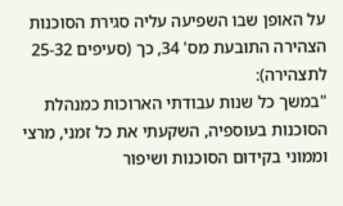על האופן שבו השפיעה עליה סגירת הסוכנות הצהירה התובעת מס' 34, כך (סעיפים 25-32 לתצהירה):
"במשך כל שנות עבודתי הארוכות כמנהלת הסוכנות בעוספיה, השקעתי את כל זמני, מרצי וממוני בקידום הסוכנות ושיפור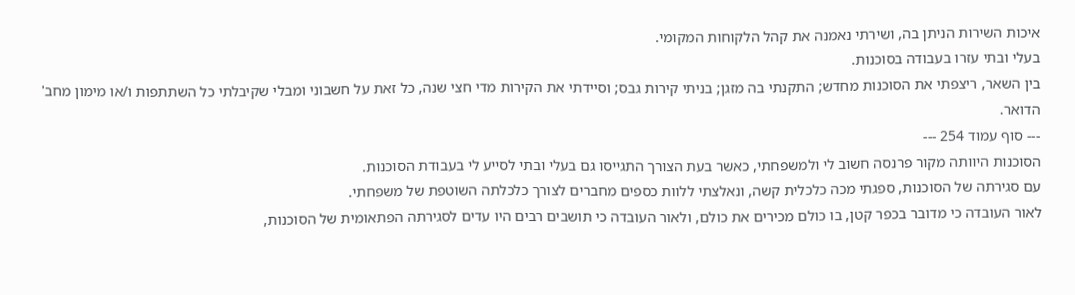איכות השירות הניתן בה, ושירתי נאמנה את קהל הלקוחות המקומי.
בעלי ובתי עזרו בעבודה בסוכנות.
בין השאר, ריצפתי את הסוכנות מחדש; התקנתי בה מזגן; בניתי קירות גבס; וסיידתי את הקירות מדי חצי שנה, כל זאת על חשבוני ומבלי שקיבלתי כל השתתפות ו/או מימון מחב' הדואר.
--- סוף עמוד 254 ---
הסוכנות היוותה מקור פרנסה חשוב לי ולמשפחתי, כאשר בעת הצורך התגייסו גם בעלי ובתי לסייע לי בעבודת הסוכנות.
עם סגירתה של הסוכנות, ספגתי מכה כלכלית קשה, ונאלצתי ללוות כספים מחברים לצורך כלכלתה השוטפת של משפחתי.
לאור העובדה כי מדובר בכפר קטן, בו כולם מכירים את כולם, ולאור העובדה כי תושבים רבים היו עדים לסגירתה הפתאומית של הסוכנות,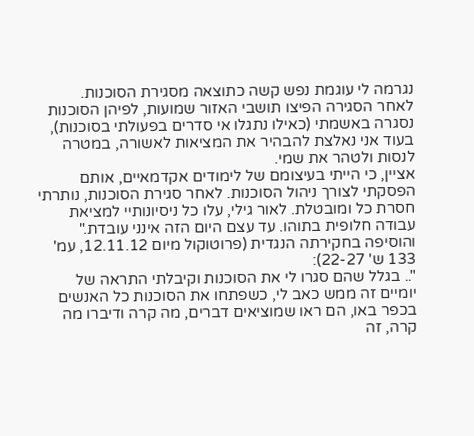נגרמה לי עוגמת נפש קשה כתוצאה מסגירת הסוכנות.
לאחר הסגירה הפיצו תושבי האזור שמועות, לפיהן הסוכנות נסגרה באשמתי (כאילו נתגלו אי סדרים בפעולתי בסוכנות), בעוד אני נאלצת להבהיר את המציאות לאשורה, במטרה לנסות ולטהר את שמי.
אציין, כי הייתי בעיצומם של לימודים אקדמאיים, אותם הפסקתי לצורך ניהול הסוכנות. לאחר סגירת הסוכנות, נותרתי חסרת כל ומובטלת. לאור גילי, עלו כל ניסיונותיי למציאת עבודה חלופית בתוהו. עד עצם היום הזה אינני עובדת."
והוסיפה בחקירתה הנגדית (פרוטוקול מיום 12.11.12, עמ' 133 ש' 22-27):
".. בגלל שהם סגרו לי את הסוכנות וקיבלתי התראה של יומיים זה ממש כאב לי, כשפתחו את הסוכנות כל האנשים בכפר באו, הם ראו שמוציאים דברים, מה קרה ודיברו מה קרה, זה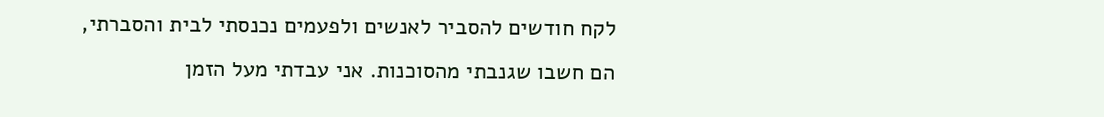לקח חודשים להסביר לאנשים ולפעמים נכנסתי לבית והסברתי, הם חשבו שגנבתי מהסוכנות. אני עבדתי מעל הזמן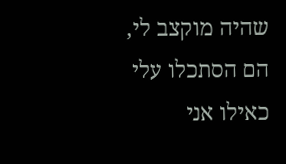שהיה מוקצב לי, הם הסתכלו עלי כאילו אני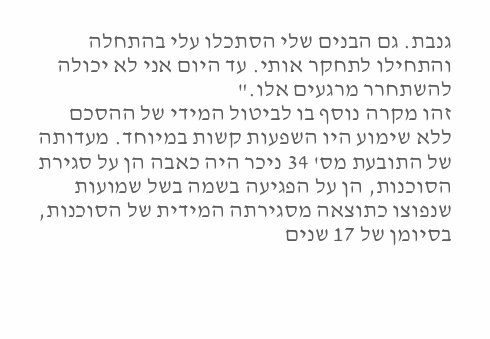גנבת. גם הבנים שלי הסתכלו עלי בהתחלה והתחילו לתחקר אותי. עד היום אני לא יכולה להשתחרר מרגעים אלו."
זהו מקרה נוסף בו לביטול המידי של ההסכם ללא שימוע היו השפעות קשות במיוחד. מעדותה של התובעת מס' 34 ניכר היה כאבה הן על סגירת הסוכנות, הן על הפגיעה בשמה בשל שמועות שנפוצו כתוצאה מסגירתה המידית של הסוכנות, בסיומן של 17 שנים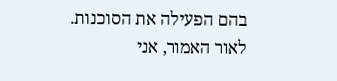בהם הפעילה את הסוכנות.
לאור האמור, אני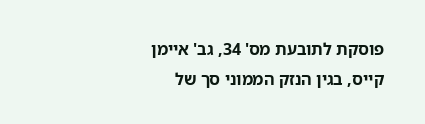פוסקת לתובעת מס' 34, גב' איימן קייס, בגין הנזק הממוני סך של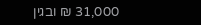31,000 ₪ ובגין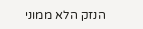הנזק הלא ממוני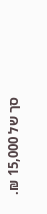סך של 15,000 ₪.